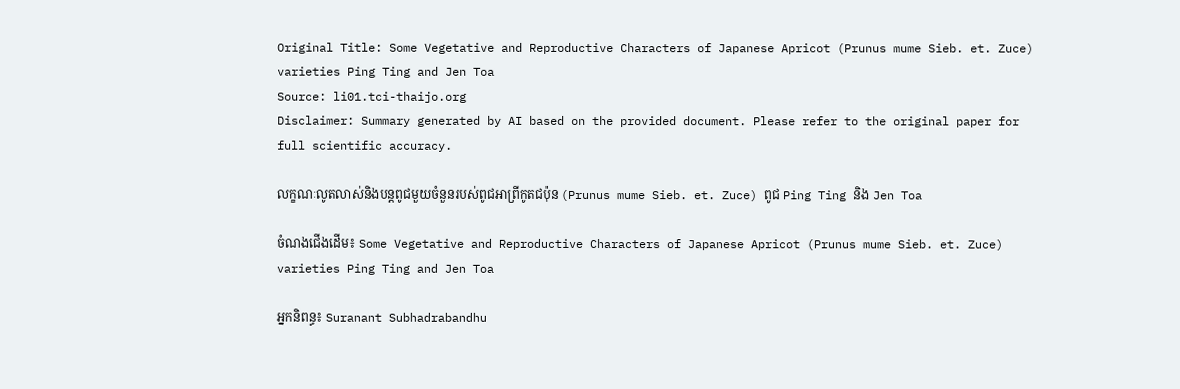Original Title: Some Vegetative and Reproductive Characters of Japanese Apricot (Prunus mume Sieb. et. Zuce) varieties Ping Ting and Jen Toa
Source: li01.tci-thaijo.org
Disclaimer: Summary generated by AI based on the provided document. Please refer to the original paper for full scientific accuracy.

លក្ខណៈលូតលាស់និងបន្តពូជមួយចំនួនរបស់ពូជអាព្រីកូតជប៉ុន (Prunus mume Sieb. et. Zuce) ពូជ Ping Ting និង Jen Toa

ចំណងជើងដើម៖ Some Vegetative and Reproductive Characters of Japanese Apricot (Prunus mume Sieb. et. Zuce) varieties Ping Ting and Jen Toa

អ្នកនិពន្ធ៖ Suranant Subhadrabandhu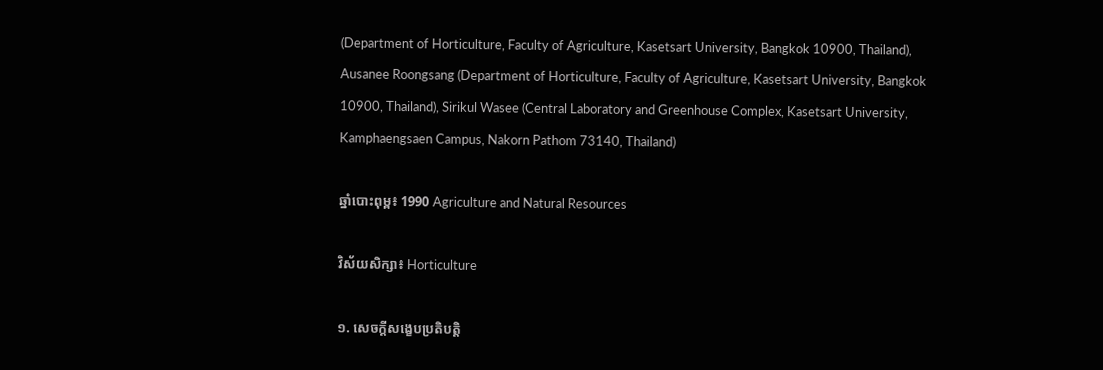(Department of Horticulture, Faculty of Agriculture, Kasetsart University, Bangkok 10900, Thailand), Ausanee Roongsang (Department of Horticulture, Faculty of Agriculture, Kasetsart University, Bangkok 10900, Thailand), Sirikul Wasee (Central Laboratory and Greenhouse Complex, Kasetsart University, Kamphaengsaen Campus, Nakorn Pathom 73140, Thailand)

ឆ្នាំបោះពុម្ព៖ 1990 Agriculture and Natural Resources

វិស័យសិក្សា៖ Horticulture

១. សេចក្តីសង្ខេបប្រតិបត្តិ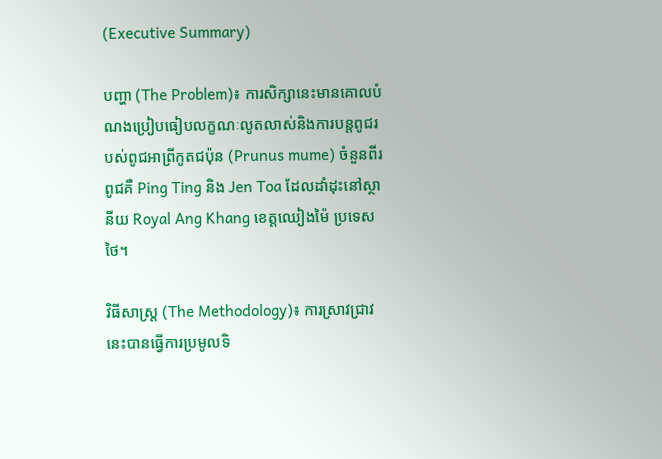(Executive Summary)

បញ្ហា (The Problem)៖ ការសិក្សានេះមានគោលបំណងប្រៀបធៀបលក្ខណៈលូតលាស់និងការបន្តពូជរបស់ពូជអាព្រីកូតជប៉ុន (Prunus mume) ចំនួនពីរពូជគឺ Ping Ting និង Jen Toa ដែលដាំដុះនៅស្ថានីយ Royal Ang Khang ខេត្តឈៀងម៉ៃ ប្រទេសថៃ។

វិធីសាស្ត្រ (The Methodology)៖ ការស្រាវជ្រាវនេះបានធ្វើការប្រមូលទិ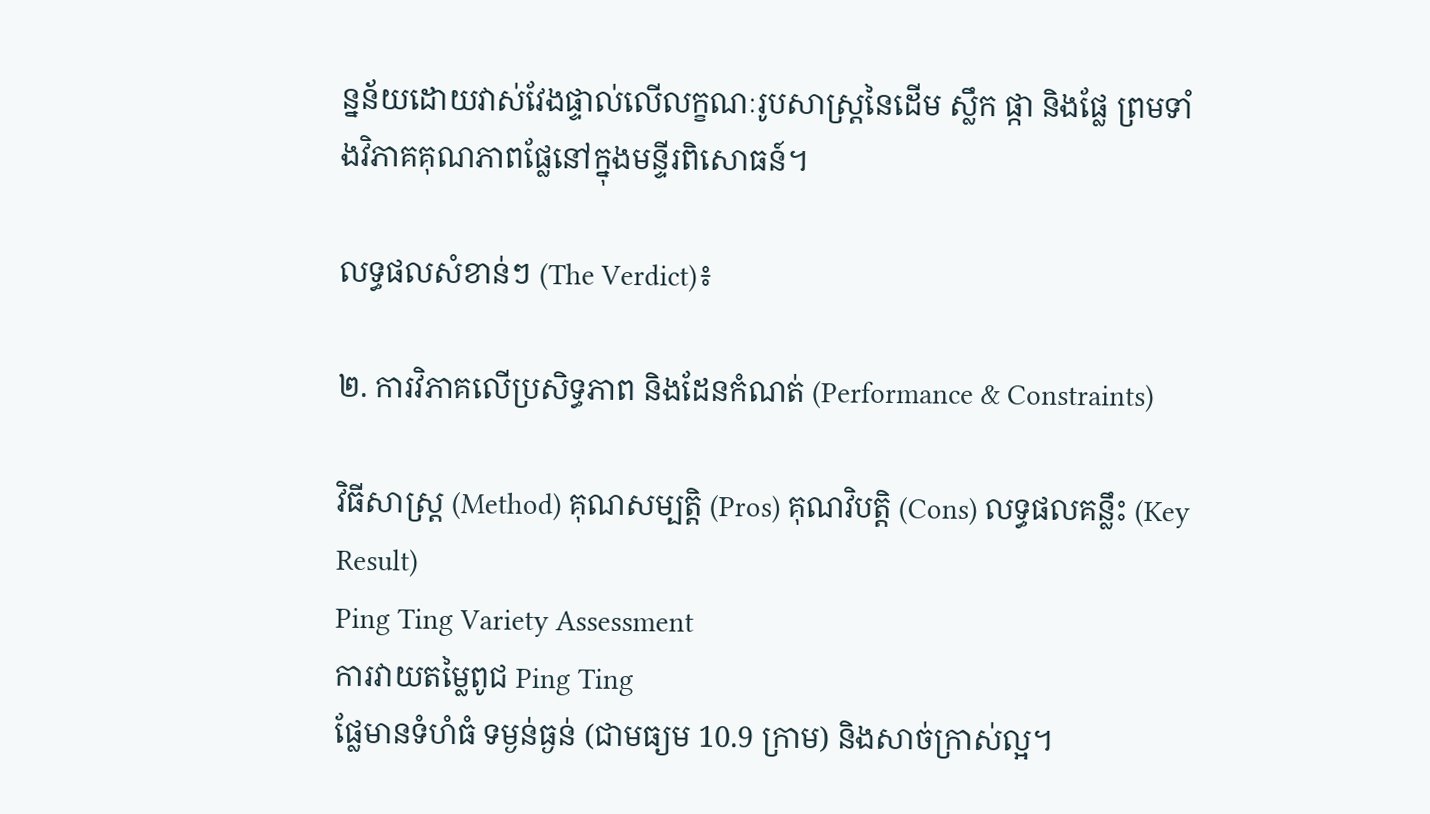ន្នន័យដោយវាស់វែងផ្ទាល់លើលក្ខណៈរូបសាស្ត្រនៃដើម ស្លឹក ផ្កា និងផ្លែ ព្រមទាំងវិភាគគុណភាពផ្លែនៅក្នុងមន្ទីរពិសោធន៍។

លទ្ធផលសំខាន់ៗ (The Verdict)៖

២. ការវិភាគលើប្រសិទ្ធភាព និងដែនកំណត់ (Performance & Constraints)

វិធីសាស្ត្រ (Method) គុណសម្បត្តិ (Pros) គុណវិបត្តិ (Cons) លទ្ធផលគន្លឹះ (Key Result)
Ping Ting Variety Assessment
ការវាយតម្លៃពូជ Ping Ting
ផ្លែមានទំហំធំ ទម្ងន់ធ្ងន់ (ជាមធ្យម 10.9 ក្រាម) និងសាច់ក្រាស់ល្អ។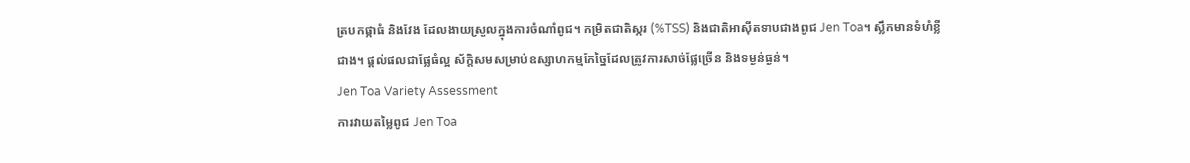ត្របកផ្កាធំ និងវែង ដែលងាយស្រួលក្នុងការចំណាំពូជ។ កម្រិតជាតិស្ករ (%TSS) និងជាតិអាស៊ីតទាបជាងពូជ Jen Toa។ ស្លឹកមានទំហំខ្លីជាង។ ផ្តល់ផលជាផ្លែធំល្អ ស័ក្តិសមសម្រាប់ឧស្សាហកម្មកែច្នៃដែលត្រូវការសាច់ផ្លែច្រើន និងទម្ងន់ធ្ងន់។
Jen Toa Variety Assessment
ការវាយតម្លៃពូជ Jen Toa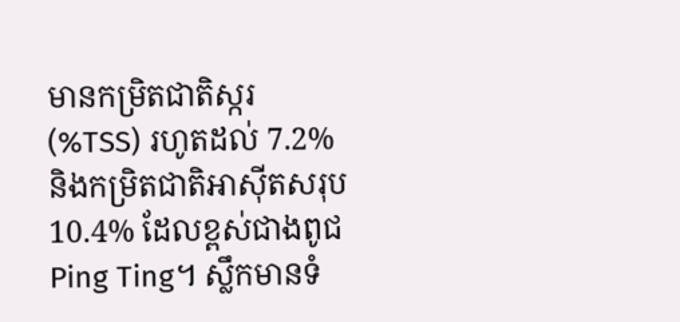មានកម្រិតជាតិស្ករ (%TSS) រហូតដល់ 7.2% និងកម្រិតជាតិអាស៊ីតសរុប 10.4% ដែលខ្ពស់ជាងពូជ Ping Ting។ ស្លឹកមានទំ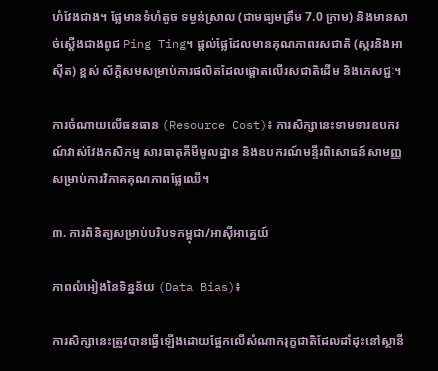ហំវែងជាង។ ផ្លែមានទំហំតូច ទម្ងន់ស្រាល (ជាមធ្យមត្រឹម 7.0 ក្រាម) និងមានសាច់ស្តើងជាងពូជ Ping Ting។ ផ្តល់ផ្លែដែលមានគុណភាពរសជាតិ (ស្ករនិងអាស៊ីត) ខ្ពស់ ស័ក្តិសមសម្រាប់ការផលិតដែលផ្តោតលើរសជាតិដើម និងភេសជ្ជៈ។

ការចំណាយលើធនធាន (Resource Cost)៖ ការសិក្សានេះទាមទារឧបករណ៍វាស់វែងកសិកម្ម សារធាតុគីមីមូលដ្ឋាន និងឧបករណ៍មន្ទីរពិសោធន៍សាមញ្ញសម្រាប់ការវិភាគគុណភាពផ្លែឈើ។

៣. ការពិនិត្យសម្រាប់បរិបទកម្ពុជា/អាស៊ីអាគ្នេយ៍

ភាពលំអៀងនៃទិន្នន័យ (Data Bias)៖

ការសិក្សានេះត្រូវបានធ្វើឡើងដោយផ្អែកលើសំណាករុក្ខជាតិដែលដាំដុះនៅស្ថានី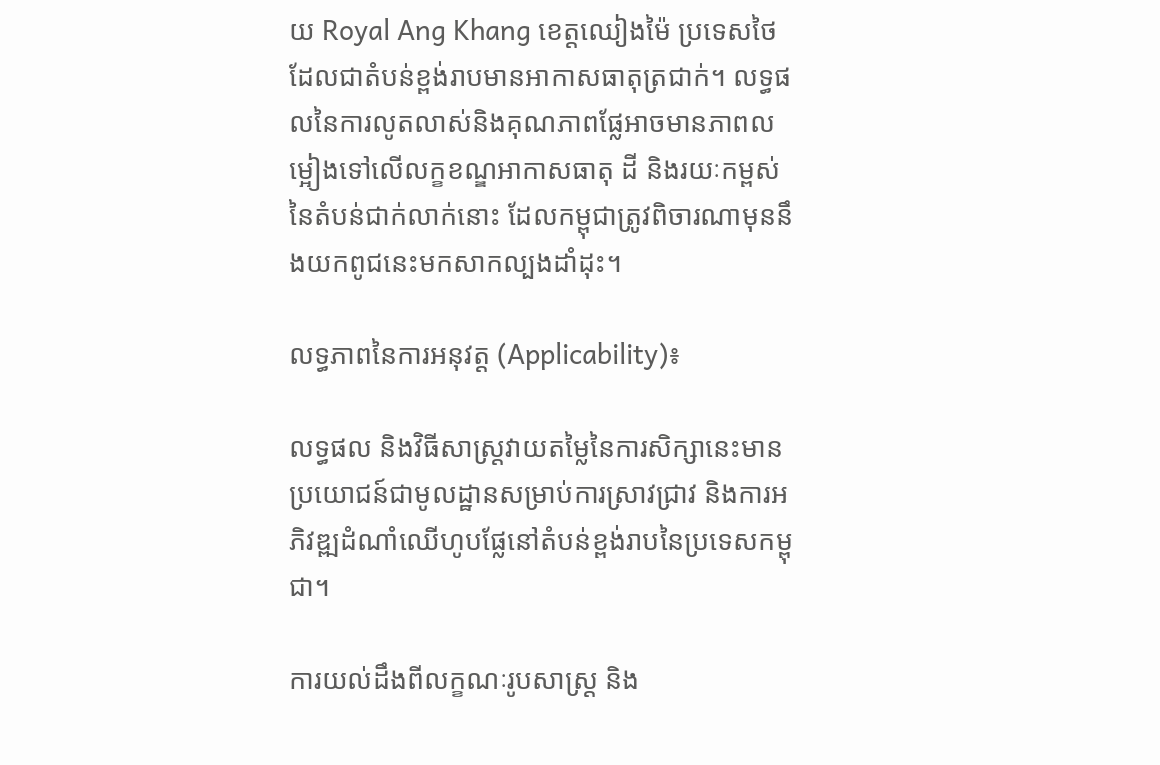យ Royal Ang Khang ខេត្តឈៀងម៉ៃ ប្រទេសថៃ ដែលជាតំបន់ខ្ពង់រាបមានអាកាសធាតុត្រជាក់។ លទ្ធផលនៃការលូតលាស់និងគុណភាពផ្លែអាចមានភាពលម្អៀងទៅលើលក្ខខណ្ឌអាកាសធាតុ ដី និងរយៈកម្ពស់នៃតំបន់ជាក់លាក់នោះ ដែលកម្ពុជាត្រូវពិចារណាមុននឹងយកពូជនេះមកសាកល្បងដាំដុះ។

លទ្ធភាពនៃការអនុវត្ត (Applicability)៖

លទ្ធផល និងវិធីសាស្ត្រវាយតម្លៃនៃការសិក្សានេះមានប្រយោជន៍ជាមូលដ្ឋានសម្រាប់ការស្រាវជ្រាវ និងការអភិវឌ្ឍដំណាំឈើហូបផ្លែនៅតំបន់ខ្ពង់រាបនៃប្រទេសកម្ពុជា។

ការយល់ដឹងពីលក្ខណៈរូបសាស្ត្រ និង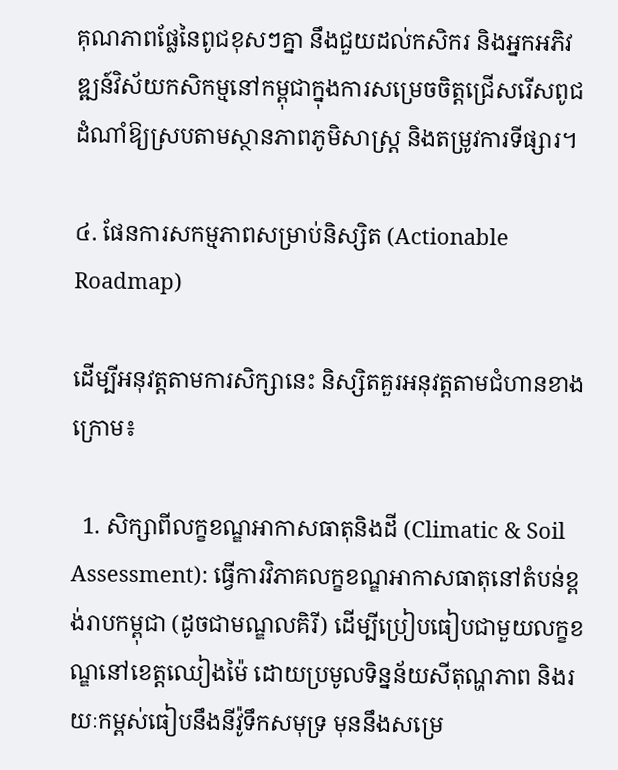គុណភាពផ្លែនៃពូជខុសៗគ្នា នឹងជួយដល់កសិករ និងអ្នកអភិវឌ្ឍន៍វិស័យកសិកម្មនៅកម្ពុជាក្នុងការសម្រេចចិត្តជ្រើសរើសពូជដំណាំឱ្យស្របតាមស្ថានភាពភូមិសាស្ត្រ និងតម្រូវការទីផ្សារ។

៤. ផែនការសកម្មភាពសម្រាប់និស្សិត (Actionable Roadmap)

ដើម្បីអនុវត្តតាមការសិក្សានេះ និស្សិតគួរអនុវត្តតាមជំហានខាងក្រោម៖

  1. សិក្សាពីលក្ខខណ្ឌអាកាសធាតុនិងដី (Climatic & Soil Assessment): ធ្វើការវិភាគលក្ខខណ្ឌអាកាសធាតុនៅតំបន់ខ្ពង់រាបកម្ពុជា (ដូចជាមណ្ឌលគិរី) ដើម្បីប្រៀបធៀបជាមួយលក្ខខណ្ឌនៅខេត្តឈៀងម៉ៃ ដោយប្រមូលទិន្នន័យសីតុណ្ហភាព និងរយៈកម្ពស់ធៀបនឹងនីវ៉ូទឹកសមុទ្រ មុននឹងសម្រេ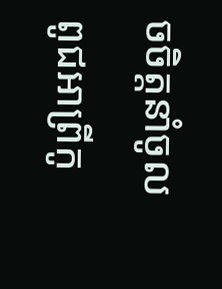ចចិត្តនាំចូលពូជអាព្រីកូ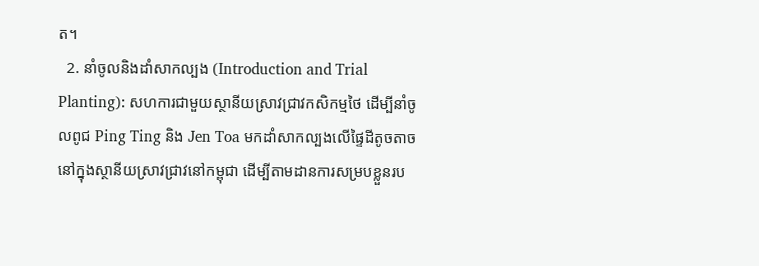ត។
  2. នាំចូលនិងដាំសាកល្បង (Introduction and Trial Planting): សហការជាមួយស្ថានីយស្រាវជ្រាវកសិកម្មថៃ ដើម្បីនាំចូលពូជ Ping Ting និង Jen Toa មកដាំសាកល្បងលើផ្ទៃដីតូចតាចនៅក្នុងស្ថានីយស្រាវជ្រាវនៅកម្ពុជា ដើម្បីតាមដានការសម្របខ្លួនរប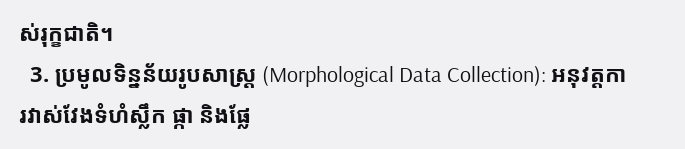ស់រុក្ខជាតិ។
  3. ប្រមូលទិន្នន័យរូបសាស្ត្រ (Morphological Data Collection): អនុវត្តការវាស់វែងទំហំស្លឹក ផ្កា និងផ្លែ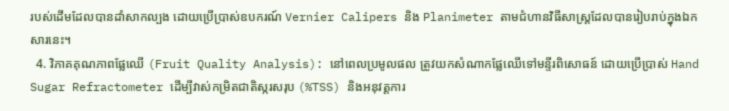របស់ដើមដែលបានដាំសាកល្បង ដោយប្រើប្រាស់ឧបករណ៍ Vernier Calipers និង Planimeter តាមជំហានវិធីសាស្ត្រដែលបានរៀបរាប់ក្នុងឯកសារនេះ។
  4. វិភាគគុណភាពផ្លែឈើ (Fruit Quality Analysis): នៅពេលប្រមូលផល ត្រូវយកសំណាកផ្លែឈើទៅមន្ទីរពិសោធន៍ ដោយប្រើប្រាស់ Hand Sugar Refractometer ដើម្បីវាស់កម្រិតជាតិស្ករសរុប (%TSS) និងអនុវត្តការ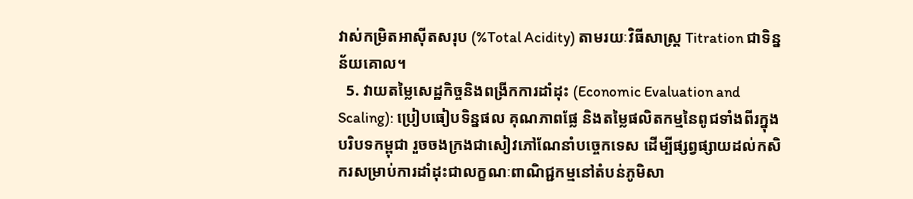វាស់កម្រិតអាស៊ីតសរុប (%Total Acidity) តាមរយៈវិធីសាស្ត្រ Titration ជាទិន្នន័យគោល។
  5. វាយតម្លៃសេដ្ឋកិច្ចនិងពង្រីកការដាំដុះ (Economic Evaluation and Scaling): ប្រៀបធៀបទិន្នផល គុណភាពផ្លែ និងតម្លៃផលិតកម្មនៃពូជទាំងពីរក្នុងបរិបទកម្ពុជា រួចចងក្រងជាសៀវភៅណែនាំបច្ចេកទេស ដើម្បីផ្សព្វផ្សាយដល់កសិករសម្រាប់ការដាំដុះជាលក្ខណៈពាណិជ្ជកម្មនៅតំបន់ភូមិសា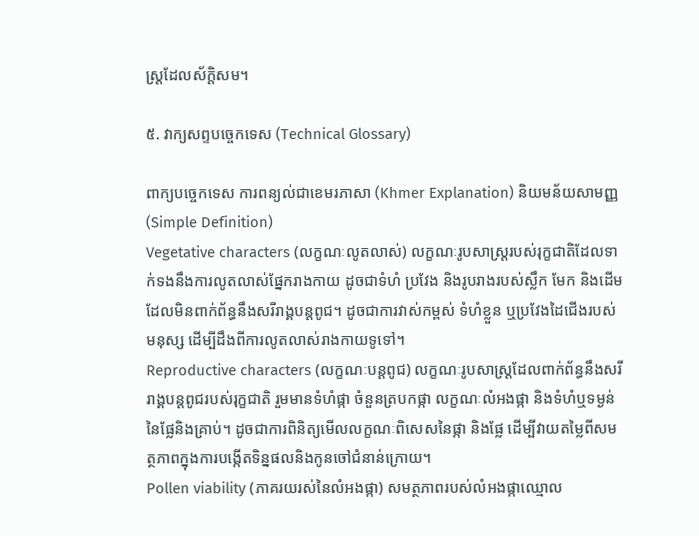ស្ត្រដែលស័ក្តិសម។

៥. វាក្យសព្ទបច្ចេកទេស (Technical Glossary)

ពាក្យបច្ចេកទេស ការពន្យល់ជាខេមរភាសា (Khmer Explanation) និយមន័យសាមញ្ញ (Simple Definition)
Vegetative characters (លក្ខណៈលូតលាស់) លក្ខណៈរូបសាស្ត្ររបស់រុក្ខជាតិដែលទាក់ទងនឹងការលូតលាស់ផ្នែករាងកាយ ដូចជាទំហំ ប្រវែង និងរូបរាងរបស់ស្លឹក មែក និងដើម ដែលមិនពាក់ព័ន្ធនឹងសរីរាង្គបន្តពូជ។ ដូចជាការវាស់កម្ពស់ ទំហំខ្លួន ឬប្រវែងដៃជើងរបស់មនុស្ស ដើម្បីដឹងពីការលូតលាស់រាងកាយទូទៅ។
Reproductive characters (លក្ខណៈបន្តពូជ) លក្ខណៈរូបសាស្ត្រដែលពាក់ព័ន្ធនឹងសរីរាង្គបន្តពូជរបស់រុក្ខជាតិ រួមមានទំហំផ្កា ចំនួនត្របកផ្កា លក្ខណៈលំអងផ្កា និងទំហំឬទម្ងន់នៃផ្លែនិងគ្រាប់។ ដូចជាការពិនិត្យមើលលក្ខណៈពិសេសនៃផ្កា និងផ្លែ ដើម្បីវាយតម្លៃពីសមត្ថភាពក្នុងការបង្កើតទិន្នផលនិងកូនចៅជំនាន់ក្រោយ។
Pollen viability (ភាគរយរស់នៃលំអងផ្កា) សមត្ថភាពរបស់លំអងផ្កាឈ្មោល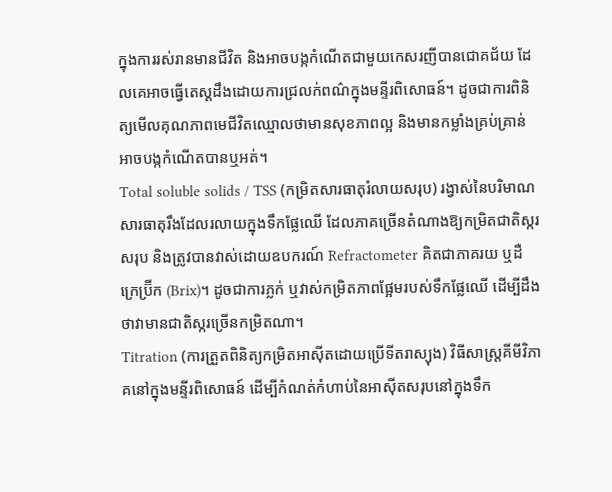ក្នុងការរស់រានមានជីវិត និងអាចបង្កកំណើតជាមួយកេសរញីបានជោគជ័យ ដែលគេអាចធ្វើតេស្តដឹងដោយការជ្រលក់ពណ៌ក្នុងមន្ទីរពិសោធន៍។ ដូចជាការពិនិត្យមើលគុណភាពមេជីវិតឈ្មោលថាមានសុខភាពល្អ និងមានកម្លាំងគ្រប់គ្រាន់អាចបង្កកំណើតបានឬអត់។
Total soluble solids / TSS (កម្រិតសារធាតុរំលាយសរុប) រង្វាស់នៃបរិមាណសារធាតុរឹងដែលរលាយក្នុងទឹកផ្លែឈើ ដែលភាគច្រើនតំណាងឱ្យកម្រិតជាតិស្ករសរុប និងត្រូវបានវាស់ដោយឧបករណ៍ Refractometer គិតជាភាគរយ ឬដឺក្រេប៊្រីក (Brix)។ ដូចជាការភ្លក់ ឬវាស់កម្រិតភាពផ្អែមរបស់ទឹកផ្លែឈើ ដើម្បីដឹងថាវាមានជាតិស្ករច្រើនកម្រិតណា។
Titration (ការត្រួតពិនិត្យកម្រិតអាស៊ីតដោយប្រើទីតរាស្យុង) វិធីសាស្ត្រគីមីវិភាគនៅក្នុងមន្ទីរពិសោធន៍ ដើម្បីកំណត់កំហាប់នៃអាស៊ីតសរុបនៅក្នុងទឹក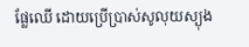ផ្លែឈើ ដោយប្រើប្រាស់សូលុយស្យុង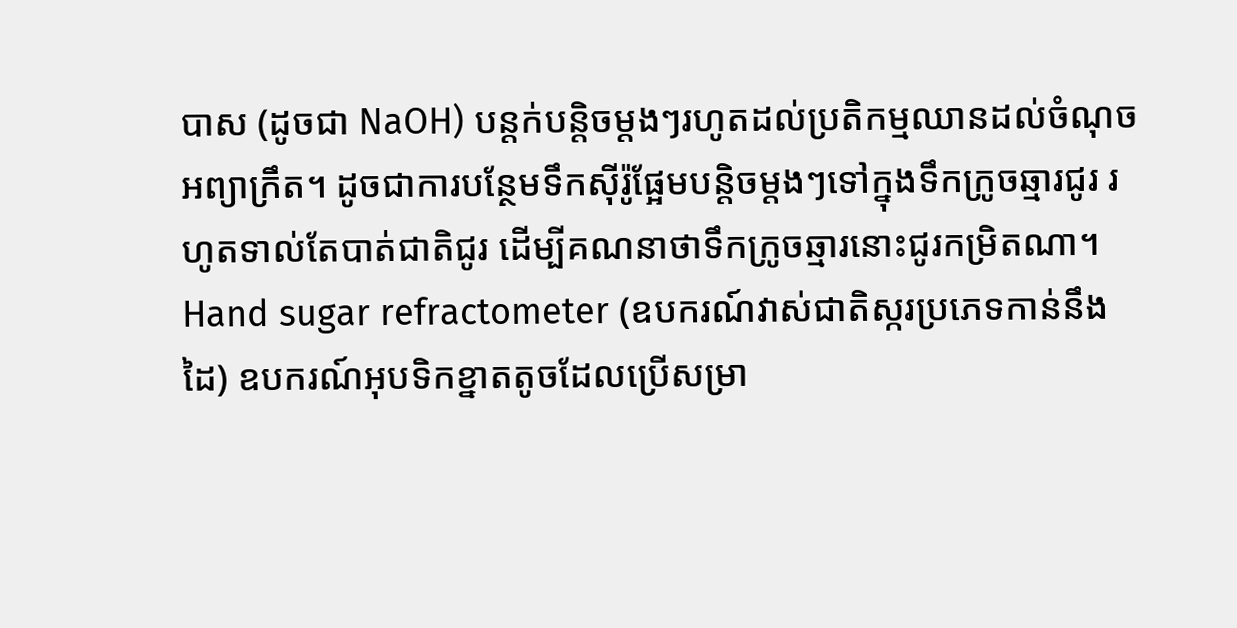បាស (ដូចជា NaOH) បន្តក់បន្តិចម្តងៗរហូតដល់ប្រតិកម្មឈានដល់ចំណុចអព្យាក្រឹត។ ដូចជាការបន្ថែមទឹកស៊ីរ៉ូផ្អែមបន្តិចម្តងៗទៅក្នុងទឹកក្រូចឆ្មារជូរ រហូតទាល់តែបាត់ជាតិជូរ ដើម្បីគណនាថាទឹកក្រូចឆ្មារនោះជូរកម្រិតណា។
Hand sugar refractometer (ឧបករណ៍វាស់ជាតិស្ករប្រភេទកាន់នឹងដៃ) ឧបករណ៍អុបទិកខ្នាតតូចដែលប្រើសម្រា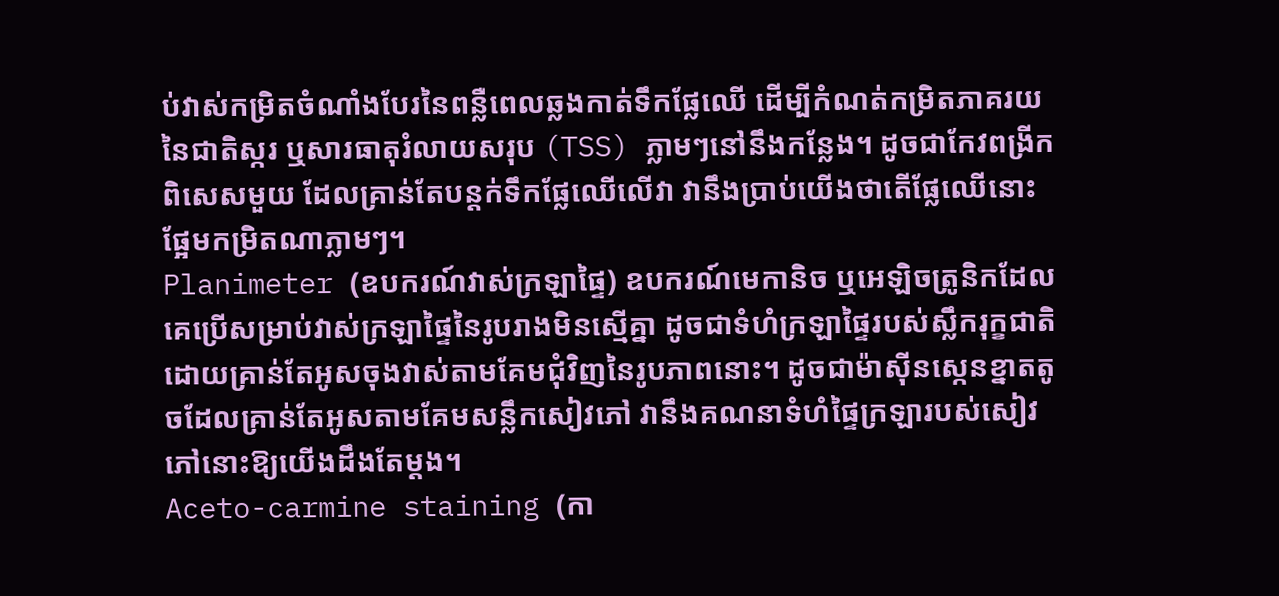ប់វាស់កម្រិតចំណាំងបែរនៃពន្លឺពេលឆ្លងកាត់ទឹកផ្លែឈើ ដើម្បីកំណត់កម្រិតភាគរយនៃជាតិស្ករ ឬសារធាតុរំលាយសរុប (TSS) ភ្លាមៗនៅនឹងកន្លែង។ ដូចជាកែវពង្រីកពិសេសមួយ ដែលគ្រាន់តែបន្តក់ទឹកផ្លែឈើលើវា វានឹងប្រាប់យើងថាតើផ្លែឈើនោះផ្អែមកម្រិតណាភ្លាមៗ។
Planimeter (ឧបករណ៍វាស់ក្រឡាផ្ទៃ) ឧបករណ៍មេកានិច ឬអេឡិចត្រូនិកដែលគេប្រើសម្រាប់វាស់ក្រឡាផ្ទៃនៃរូបរាងមិនស្មើគ្នា ដូចជាទំហំក្រឡាផ្ទៃរបស់ស្លឹករុក្ខជាតិ ដោយគ្រាន់តែអូសចុងវាស់តាមគែមជុំវិញនៃរូបភាពនោះ។ ដូចជាម៉ាស៊ីនស្កេនខ្នាតតូចដែលគ្រាន់តែអូសតាមគែមសន្លឹកសៀវភៅ វានឹងគណនាទំហំផ្ទៃក្រឡារបស់សៀវភៅនោះឱ្យយើងដឹងតែម្តង។
Aceto-carmine staining (កា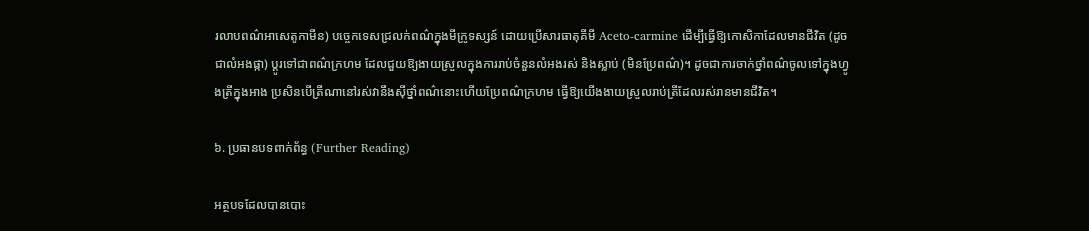រលាបពណ៌អាសេតូកាមីន) បច្ចេកទេសជ្រលក់ពណ៌ក្នុងមីក្រូទស្សន៍ ដោយប្រើសារធាតុគីមី Aceto-carmine ដើម្បីធ្វើឱ្យកោសិកាដែលមានជីវិត (ដូចជាលំអងផ្កា) ប្តូរទៅជាពណ៌ក្រហម ដែលជួយឱ្យងាយស្រួលក្នុងការរាប់ចំនួនលំអងរស់ និងស្លាប់ (មិនប្រែពណ៌)។ ដូចជាការចាក់ថ្នាំពណ៌ចូលទៅក្នុងហ្វូងត្រីក្នុងអាង ប្រសិនបើត្រីណានៅរស់វានឹងស៊ីថ្នាំពណ៌នោះហើយប្រែពណ៌ក្រហម ធ្វើឱ្យយើងងាយស្រួលរាប់ត្រីដែលរស់រានមានជីវិត។

៦. ប្រធានបទពាក់ព័ន្ធ (Further Reading)

អត្ថបទដែលបានបោះ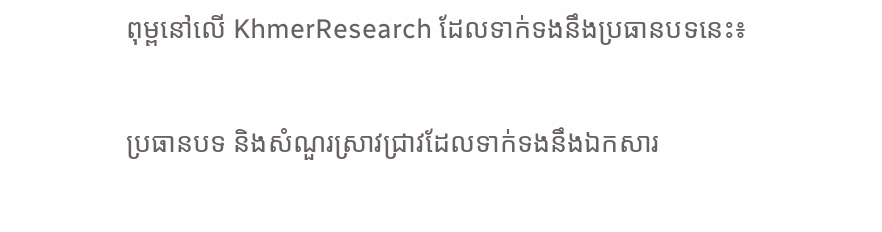ពុម្ពនៅលើ KhmerResearch ដែលទាក់ទងនឹងប្រធានបទនេះ៖

ប្រធានបទ និងសំណួរស្រាវជ្រាវដែលទាក់ទងនឹងឯកសារ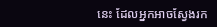នេះ ដែលអ្នកអាចស្វែងរក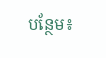បន្ថែម៖